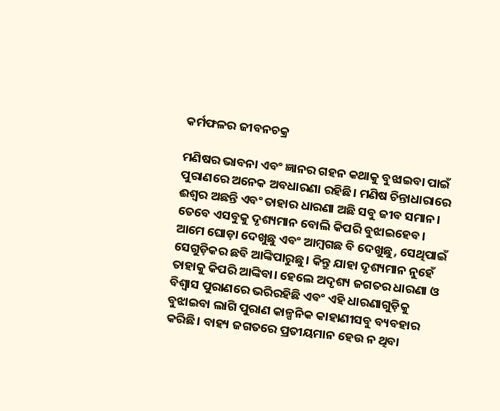କର୍ମଫଳର ଜୀବନଚକ୍ର

ମଣିଷର ଭାବନା ଏବଂ ଜ୍ଞାନର ଗହନ କଥାକୁ ବୁଝାଇବା ପାଇଁ ପୁରାଣରେ ଅନେକ ଅବଧାରଣା ରହିଛି। ମଣିଷ ଚିନ୍ତାଧାରାରେ ଈଶ୍ୱର ଅଛନ୍ତି ଏବଂ ତାହାର ଧାରଣା ଅଛି ସବୁ ଜୀବ ସମାନ। ତେବେ ଏସବୁକୁ ଦୃଶ୍ୟମାନ ବୋଲି କିପରି ବୁଝାଇହେବ। ଆମେ ଘୋଡ଼ା ଦେଖୁଛୁ ଏବଂ ଆମ୍ୱଗଛ ବି ଦେଖୁଛୁ, ସେଥିପାଇଁ ସେଗୁଡ଼ିକର ଛବି ଆଙ୍କିପାରୁଛୁ। କିନ୍ତୁ ଯାହା ଦୃଶ୍ୟମାନ ନୁହେଁ ତାହାକୁ କିପରି ଆଙ୍କିବା। ହେଲେ ଅଦୃଶ୍ୟ ଜଗତର ଧାରଣା ଓ ବିଶ୍ୱାସ ପୁରାଣରେ ଭରିରହିଛି ଏବଂ ଏହି ଧାରଣାଗୁଡ଼ିକୁ ବୁଝାଇବା ଲାଗି ପୁରାଣ କାଳ୍ପନିକ କାହାଣୀସବୁ ବ୍ୟବହାର କରିଛି। ବାହ୍ୟ ଜଗତରେ ପ୍ରତୀୟମାନ ହେଉ ନ ଥିବା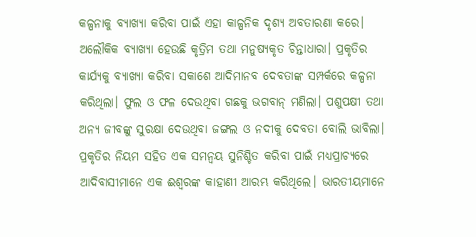କଳ୍ପନାକୁ ବ୍ୟାଖ୍ୟା କରିବା ପାଇଁ ଏହା କାଳ୍ପନିକ ଦୃଶ୍ୟ ଅବତାରଣା କରେ। ଅଲୌକିକ ବ୍ୟାଖ୍ୟା ହେଉଛି କୃତ୍ରିମ ତଥା ମନୁଷ୍ୟକୃତ ଚିନ୍ତାଧାରା। ପ୍ରକୃତିର କାର୍ଯ୍ୟକୁ ବ୍ୟାଖ୍ୟା କରିବା ସକାଶେ ଆଦିମାନବ ଦେବତାଙ୍କ ସମ୍ପର୍କରେ କଳ୍ପନା କରିଥିଲା। ଫୁଲ ଓ ଫଳ ଦେଉଥିବା ଗଛକୁ ଭଗବାନ୍‌ ମଣିଲା। ପଶୁପକ୍ଷୀ ତଥା ଅନ୍ୟ ଜୀବଙ୍କୁ ସୁରକ୍ଷା ଦେଉଥିବା ଜଙ୍ଗଲ ଓ ନଦୀକୁ ଦେବତା ବୋଲି ଭାବିଲା। ପ୍ରକୃତିର ନିୟମ ସହିତ ଏକ ସମନ୍ୱୟ ସୁନିଶ୍ଚିତ କରିବା ପାଇଁ ମଧ୍ୟପ୍ରାଚ୍ୟରେ ଆଦିବାସୀମାନେ ଏକ ଈଶ୍ୱରଙ୍କ କାହାଣୀ ଆରମ୍ଭ କରିଥିଲେ। ଭାରତୀୟମାନେ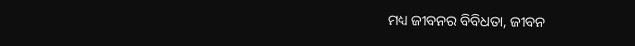ମଧ୍ୟ ଜୀବନର ବିବିଧତା, ଜୀବନ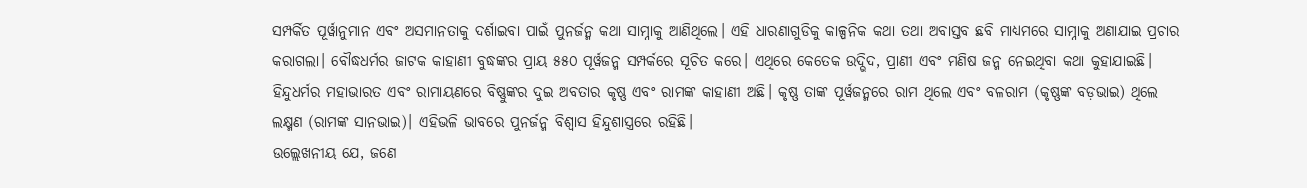ସମ୍ପର୍କିତ ପୂର୍ୱାନୁମାନ ଏବଂ ଅସମାନତାକୁ ଦର୍ଶାଇବା ପାଇଁ ପୁନର୍ଜନ୍ମ କଥା ସାମ୍ନାକୁ ଆଣିଥିଲେ। ଏହି ଧାରଣାଗୁଡିକୁ କାଳ୍ପନିକ କଥା ତଥା ଅବାସ୍ତବ ଛବି ମାଧ୍ୟମରେ ସାମ୍ନାକୁ ଅଣାଯାଇ ପ୍ରଚାର କରାଗଲା। ବୌଦ୍ଧଧର୍ମର ଜାଟକ କାହାଣୀ ବୁଦ୍ଧଙ୍କର ପ୍ରାୟ ୫୫୦ ପୂର୍ୱଜନ୍ମ ସମ୍ପର୍କରେ ସୂଚିତ କରେ। ଏଥିରେ କେତେକ ଉଦ୍ଭିଦ, ପ୍ରାଣୀ ଏବଂ ମଣିଷ ଜନ୍ମ ନେଇଥିବା କଥା କୁହାଯାଇଛି। ହିନ୍ଦୁଧର୍ମର ମହାଭାରତ ଏବଂ ରାମାୟଣରେ ବିଷ୍ଣୁଙ୍କର ଦୁଇ ଅବତାର କୃଷ୍ଣ ଏବଂ ରାମଙ୍କ କାହାଣୀ ଅଛି। କୃଷ୍ଣ ତାଙ୍କ ପୂର୍ୱଜନ୍ମରେ ରାମ ଥିଲେ ଏବଂ ବଳରାମ (କୃଷ୍ଣଙ୍କ ବଡ଼ଭାଇ) ଥିଲେ ଲକ୍ଷ୍ମଣ (ରାମଙ୍କ ସାନଭାଇ)। ଏହିଭଳି ଭାବରେ ପୁନର୍ଜନ୍ମ ବିଶ୍ୱାସ ହିନ୍ଦୁଶାସ୍ତ୍ରରେ ରହିଛି।
ଉଲ୍ଲେଖନୀୟ ଯେ, ଜଣେ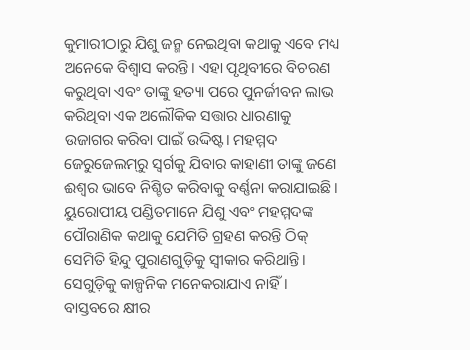କୁମାରୀଠାରୁ ଯିଶୁ ଜନ୍ମ ନେଇଥିବା କଥାକୁ ଏବେ ମଧ୍ୟ ଅନେକେ ବିଶ୍ୱାସ କରନ୍ତି। ଏହା ପୃଥିବୀରେ ବିଚରଣ କରୁଥିବା ଏବଂ ତାଙ୍କୁ ହତ୍ୟା ପରେ ପୁନର୍ଜୀବନ ଲାଭ କରିଥିବା ଏକ ଅଲୌକିକ ସତ୍ତାର ଧାରଣାକୁ ଉଜାଗର କରିବା ପାଇଁ ଉଦ୍ଦିଷ୍ଟ। ମହମ୍ମଦ ଜେରୁଜେଲମ୍‌ରୁ ସ୍ୱର୍ଗକୁ ଯିବାର କାହାଣୀ ତାଙ୍କୁ ଜଣେ ଈଶ୍ୱର ଭାବେ ନିଶ୍ଚିତ କରିବାକୁ ବର୍ଣ୍ଣନା କରାଯାଇଛି। ୟୁରୋପୀୟ ପଣ୍ଡିତମାନେ ଯିଶୁ ଏବଂ ମହମ୍ମଦଙ୍କ ପୌରାଣିକ କଥାକୁ ଯେମିତି ଗ୍ରହଣ କରନ୍ତି ଠିକ୍‌ ସେମିତି ହିନ୍ଦୁ ପୁରାଣଗୁଡ଼ିକୁ ସ୍ୱୀକାର କରିଥାନ୍ତି। ସେଗୁଡ଼ିକୁ କାଳ୍ପନିକ ମନେକରାଯାଏ ନାହିଁ। ବାସ୍ତବରେ କ୍ଷୀର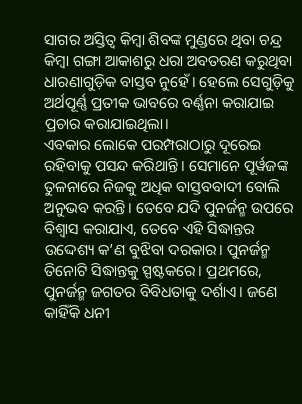ସାଗର ଅସ୍ତିତ୍ୱ କିମ୍ୱା ଶିବଙ୍କ ମୁଣ୍ଡରେ ଥିବା ଚନ୍ଦ୍ର କିମ୍ୱା ଗଙ୍ଗା ଆକାଶରୁ ଧରା ଅବତରଣ କରୁଥିବା ଧାରଣାଗୁଡ଼ିକ ବାସ୍ତବ ନୁହେଁ। ହେଲେ ସେଗୁଡ଼ିକୁ ଅର୍ଥପୂର୍ଣ୍ଣ ପ୍ରତୀକ ଭାବରେ ବର୍ଣ୍ଣନା କରାଯାଇ ପ୍ରଚାର କରାଯାଇଥିଲା।
ଏବକାର ଲୋକେ ପରମ୍ପରାଠାରୁ ଦୂରେଇ ରହିବାକୁ ପସନ୍ଦ କରିଥାନ୍ତି। ସେମାନେ ପୂର୍ୱଜଙ୍କ ତୁଳନାରେ ନିଜକୁ ଅଧିକ ବାସ୍ତବବାଦୀ ବୋଲି ଅନୁଭବ କରନ୍ତି। ତେବେ ଯଦି ପୁନର୍ଜନ୍ମ ଉପରେ ବିଶ୍ୱାସ କରାଯାଏ, ତେବେ ଏହି ସିଦ୍ଧାନ୍ତର ଉଦ୍ଦେଶ୍ୟ କ’ଣ ବୁଝିବା ଦରକାର। ପୁନର୍ଜନ୍ମ ତିନୋଟି ସିଦ୍ଧାନ୍ତକୁ ସ୍ପଷ୍ଟକରେ। ପ୍ରଥମରେ, ପୁନର୍ଜନ୍ମ ଜଗତର ବିବିଧତାକୁ ଦର୍ଶାଏ। ଜଣେ କାହିଁକି ଧନୀ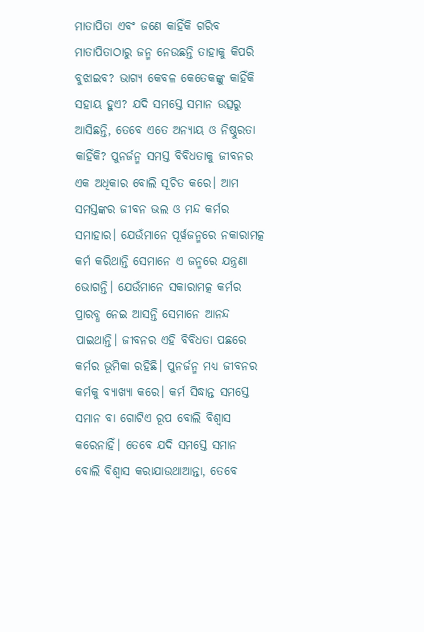ମାତାପିତା ଏବଂ ଜଣେ କାହିଁକି ଗରିବ ମାତାପିତାଠାରୁ ଜନ୍ମ ନେଉଛନ୍ତି ତାହାକୁ କିପରି ବୁଝାଇବ? ଭାଗ୍ୟ କେବଳ କେତେକଙ୍କୁ କାହିଁକି ସହାୟ ହୁଏ? ଯଦି ସମସ୍ତେ ସମାନ ଉତ୍ସରୁ ଆସିଛନ୍ତି, ତେବେ ଏତେ ଅନ୍ୟାୟ ଓ ନିଷ୍ଠୁରତା କାହିଁକି? ପୁନର୍ଜନ୍ମ ସମସ୍ତ ବିବିଧତାକୁ ଜୀବନର ଏକ ଅଧିକାର ବୋଲି ସୂଚିତ କରେ। ଆମ ସମସ୍ତଙ୍କର ଜୀବନ ଭଲ ଓ ମନ୍ଦ କର୍ମର ସମାହାର। ଯେଉଁମାନେ ପୂର୍ୱଜନ୍ମରେ ନକାରାମତ୍କ କର୍ମ କରିଥାନ୍ତି ସେମାନେ ଏ ଜନ୍ମରେ ଯନ୍ତ୍ରଣା ଭୋଗନ୍ତି। ଯେଉଁମାନେ ସକାରାମତ୍କ କର୍ମର ପ୍ରାରବ୍ଧ ନେଇ ଆସନ୍ତି ସେମାନେ ଆନନ୍ଦ ପାଇଥାନ୍ତି। ଜୀବନର ଏହି ବିବିଧତା ପଛରେ କର୍ମର ଭୂମିକା ରହିଛି। ପୁନର୍ଜନ୍ମ ମଧ୍ୟ ଜୀବନର କର୍ମକୁ ବ୍ୟାଖ୍ୟା କରେ। କର୍ମ ସିଦ୍ଧାନ୍ତ ସମସ୍ତେ ସମାନ ବା ଗୋଟିଏ ରୂପ ବୋଲି ବିଶ୍ୱାସ କରେନାହିଁ। ତେବେ ଯଦି ସମସ୍ତେ ସମାନ ବୋଲି ବିଶ୍ୱାସ କରାଯାଉଥାଆନ୍ତା, ତେବେ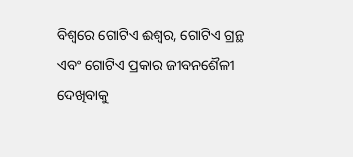ବିଶ୍ୱରେ ଗୋଟିଏ ଈଶ୍ୱର, ଗୋଟିଏ ଗ୍ରନ୍ଥ ଏବଂ ଗୋଟିଏ ପ୍ରକାର ଜୀବନଶୈଳୀ ଦେଖିବାକୁ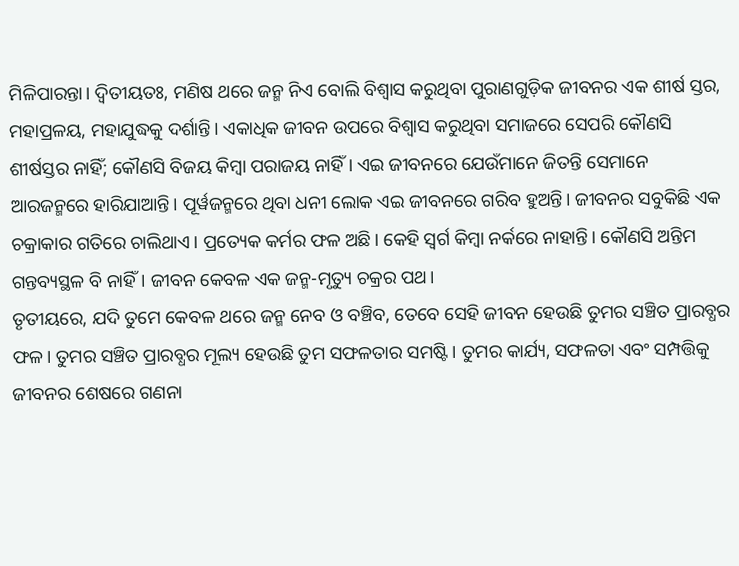ମିଳିପାରନ୍ତା। ଦ୍ୱିତୀୟତଃ, ମଣିଷ ଥରେ ଜନ୍ମ ନିଏ ବୋଲି ବିଶ୍ୱାସ କରୁଥିବା ପୁରାଣଗୁଡ଼ିକ ଜୀବନର ଏକ ଶୀର୍ଷ ସ୍ତର, ମହାପ୍ରଳୟ, ମହାଯୁଦ୍ଧକୁ ଦର୍ଶାନ୍ତି। ଏକାଧିକ ଜୀବନ ଉପରେ ବିଶ୍ୱାସ କରୁଥିବା ସମାଜରେ ସେପରି କୌଣସି ଶୀର୍ଷସ୍ତର ନାହିଁ; କୌଣସି ବିଜୟ କିମ୍ୱା ପରାଜୟ ନାହିଁ। ଏଇ ଜୀବନରେ ଯେଉଁମାନେ ଜିତନ୍ତି ସେମାନେ ଆରଜନ୍ମରେ ହାରିଯାଆନ୍ତି। ପୂର୍ୱଜନ୍ମରେ ଥିବା ଧନୀ ଲୋକ ଏଇ ଜୀବନରେ ଗରିବ ହୁଅନ୍ତି। ଜୀବନର ସବୁକିଛି ଏକ ଚକ୍ରାକାର ଗତିରେ ଚାଲିଥାଏ। ପ୍ରତ୍ୟେକ କର୍ମର ଫଳ ଅଛି। କେହି ସ୍ୱର୍ଗ କିମ୍ୱା ନର୍କରେ ନାହାନ୍ତି। କୌଣସି ଅନ୍ତିମ ଗନ୍ତବ୍ୟସ୍ଥଳ ବି ନାହିଁ। ଜୀବନ କେବଳ ଏକ ଜନ୍ମ-ମୃତ୍ୟୁ ଚକ୍ରର ପଥ।
ତୃତୀୟରେ, ଯଦି ତୁମେ କେବଳ ଥରେ ଜନ୍ମ ନେବ ଓ ବଞ୍ଚିବ, ତେବେ ସେହି ଜୀବନ ହେଉଛି ତୁମର ସଞ୍ଚିତ ପ୍ରାରବ୍ଧର ଫଳ। ତୁମର ସଞ୍ଚିତ ପ୍ରାରବ୍ଧର ମୂଲ୍ୟ ହେଉଛି ତୁମ ସଫଳତାର ସମଷ୍ଟି। ତୁମର କାର୍ଯ୍ୟ, ସଫଳତା ଏବଂ ସମ୍ପତ୍ତିକୁ ଜୀବନର ଶେଷରେ ଗଣନା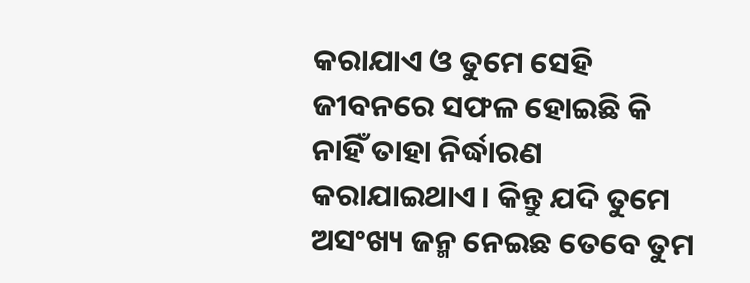କରାଯାଏ ଓ ତୁମେ ସେହି ଜୀବନରେ ସଫଳ ହୋଇଛି କି ନାହିଁ ତାହା ନିର୍ଦ୍ଧାରଣ କରାଯାଇଥାଏ। କିନ୍ତୁ ଯଦି ତୁମେ ଅସଂଖ୍ୟ ଜନ୍ମ ନେଇଛ ତେବେ ତୁମ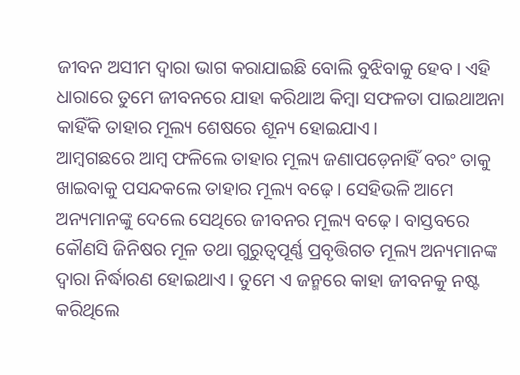ଜୀବନ ଅସୀମ ଦ୍ୱାରା ଭାଗ କରାଯାଇଛି ବୋଲି ବୁଝିବାକୁ ହେବ। ଏହି ଧାରାରେ ତୁମେ ଜୀବନରେ ଯାହା କରିଥାଅ କିମ୍ୱା ସଫଳତା ପାଇଥାଅନା କାହିଁକି ତାହାର ମୂଲ୍ୟ ଶେଷରେ ଶୂନ୍ୟ ହୋଇଯାଏ।
ଆମ୍ୱଗଛରେ ଆମ୍ୱ ଫଳିଲେ ତାହାର ମୂଲ୍ୟ ଜଣାପଡ଼େନାହିଁ ବରଂ ତାକୁ ଖାଇବାକୁ ପସନ୍ଦକଲେ ତାହାର ମୂଲ୍ୟ ବଢ଼େ। ସେହିଭଳି ଆମେ ଅନ୍ୟମାନଙ୍କୁ ଦେଲେ ସେଥିରେ ଜୀବନର ମୂଲ୍ୟ ବଢ଼େ। ବାସ୍ତବରେ କୌଣସି ଜିନିଷର ମୂଳ ତଥା ଗୁରୁତ୍ୱପୂର୍ଣ୍ଣ ପ୍ରବୃତ୍ତିଗତ ମୂଲ୍ୟ ଅନ୍ୟମାନଙ୍କ ଦ୍ୱାରା ନିର୍ଦ୍ଧାରଣ ହୋଇଥାଏ। ତୁମେ ଏ ଜନ୍ମରେ କାହା ଜୀବନକୁ ନଷ୍ଟ କରିଥିଲେ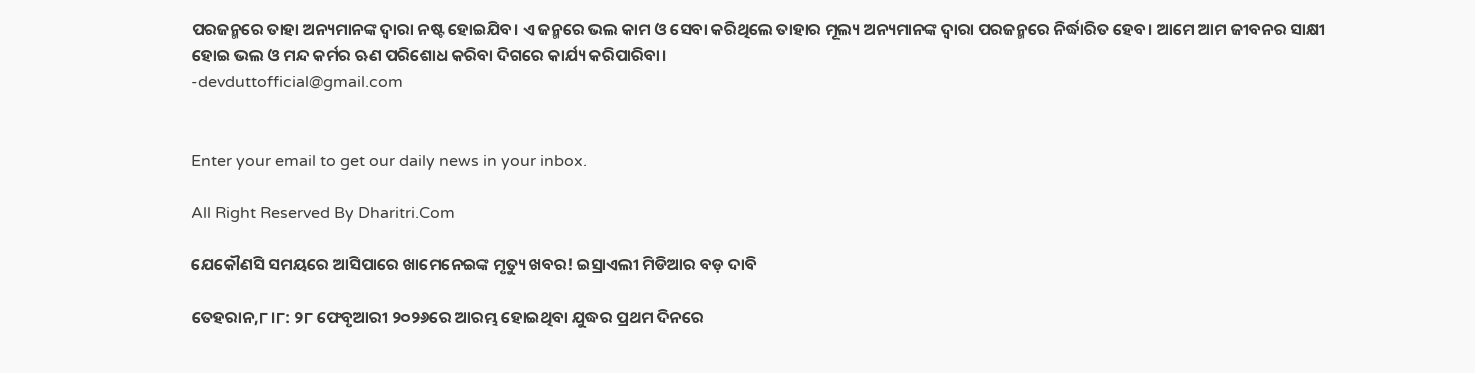ପରଜନ୍ମରେ ତାହା ଅନ୍ୟମାନଙ୍କ ଦ୍ୱାରା ନଷ୍ଟ ହୋଇଯିବ। ଏ ଜନ୍ମରେ ଭଲ କାମ ଓ ସେବା କରିଥିଲେ ତାହାର ମୂଲ୍ୟ ଅନ୍ୟମାନଙ୍କ ଦ୍ୱାରା ପରଜନ୍ମରେ ନିର୍ଦ୍ଧାରିତ ହେବ। ଆମେ ଆମ ଜୀବନର ସାକ୍ଷୀ ହୋଇ ଭଲ ଓ ମନ୍ଦ କର୍ମର ଋଣ ପରିଶୋଧ କରିବା ଦିଗରେ କାର୍ଯ୍ୟ କରିପାରିବା।
-devduttofficial@gmail.com


Enter your email to get our daily news in your inbox.

All Right Reserved By Dharitri.Com

ଯେକୌଣସି ସମୟରେ ଆସିପାରେ ଖାମେନେଇଙ୍କ ମୃତ୍ୟୁ ଖବର! ଇସ୍ରାଏଲୀ ମିଡିଆର ବଡ଼ ଦାବି

ତେହରାନ,୮।୮: ୨୮ ଫେବୃଆରୀ ୨୦୨୬ରେ ଆରମ୍ଭ ହୋଇଥିବା ଯୁଦ୍ଧର ପ୍ରଥମ ଦିନରେ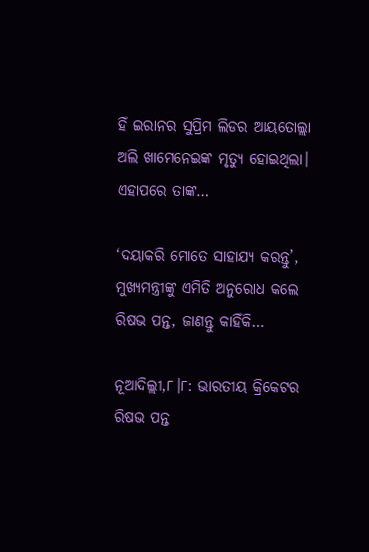ହିଁ ଇରାନର ସୁପ୍ରିମ ଲିଡର ଆୟତୋଲ୍ଲା ଅଲି ଖାମେନେଇଙ୍କ ମୃତ୍ୟୁ ହୋଇଥିଲା। ଏହାପରେ ତାଙ୍କ…

‘ଦୟାକରି ମୋତେ ସାହାଯ୍ୟ କରନ୍ତୁ’, ମୁଖ୍ୟମନ୍ତ୍ରୀଙ୍କୁ ଏମିତି ଅନୁରୋଧ କଲେ ରିଷଭ ପନ୍ତ, ଜାଣନ୍ତୁ କାହିଁକି…

ନୂଆଦିଲ୍ଲୀ,୮।୮: ଭାରତୀୟ କ୍ରିକେଟର ରିଷଭ ପନ୍ତ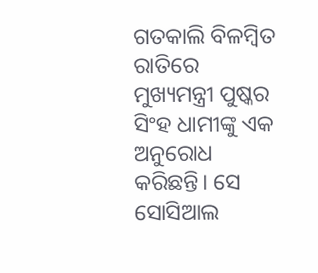ଗତକାଲି ବିଳମ୍ବିତ ରାତିରେ ମୁଖ୍ୟମନ୍ତ୍ରୀ ପୁଷ୍କର ସିଂହ ଧାମୀଙ୍କୁ ଏକ ଅନୁରୋଧ କରିଛନ୍ତି। ସେ ସୋସିଆଲ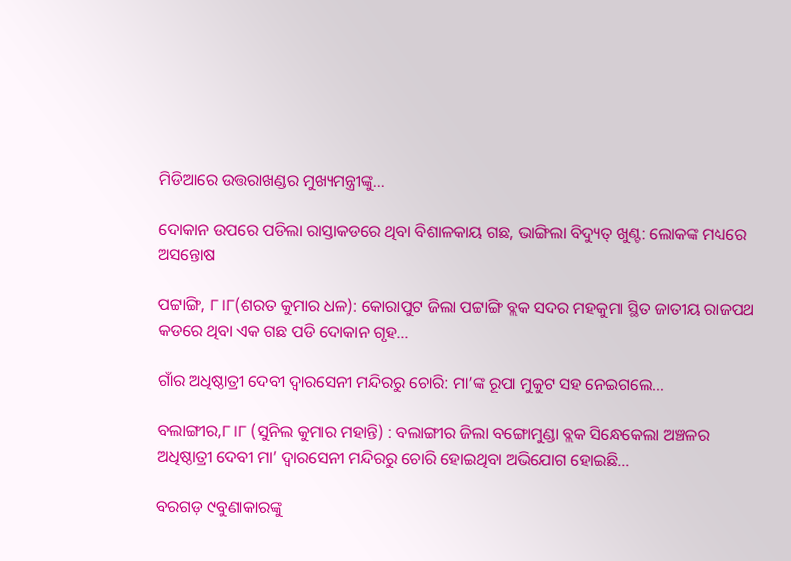ମିଡିଆରେ ଉତ୍ତରାଖଣ୍ଡର ମୁଖ୍ୟମନ୍ତ୍ରୀଙ୍କୁ…

ଦୋକାନ ଉପରେ ପଡିଲା ରାସ୍ତାକଡରେ ଥିବା ବିଶାଳକାୟ ଗଛ, ଭାଙ୍ଗିଲା ବିଦ୍ୟୁତ୍‌ ଖୁଣ୍ଟ: ଲୋକଙ୍କ ମଧ୍ୟରେ ଅସନ୍ତୋଷ

ପଟ୍ଟାଙ୍ଗି, ୮।୮(ଶରତ କୁମାର ଧଳ): କୋରାପୁଟ ଜିଲା ପଟ୍ଟାଙ୍ଗି ବ୍ଲକ ସଦର ମହକୁମା ସ୍ଥିତ ଜାତୀୟ ରାଜପଥ କଡରେ ଥିବା ଏକ ଗଛ ପଡି ଦୋକାନ ଗୃହ…

ଗାଁର ଅଧିଷ୍ଠାତ୍ରୀ ଦେବୀ ଦ୍ୱାରସେନୀ ମନ୍ଦିରରୁ ଚୋରି: ମା’ଙ୍କ ରୂପା ମୁକୁଟ ସହ ନେଇଗଲେ…

ବଲାଙ୍ଗୀର,୮।୮ (ସୁନିଲ କୁମାର ମହାନ୍ତି) : ବଲାଙ୍ଗୀର ଜିଲା ବଙ୍ଗୋମୁଣ୍ଡା ବ୍ଲକ ସିନ୍ଧେକେଲା ଅଞ୍ଚଳର ଅଧିଷ୍ଠାତ୍ରୀ ଦେବୀ ମା’ ଦ୍ୱାରସେନୀ ମନ୍ଦିରରୁ ଚୋରି ହୋଇଥିବା ଅଭିଯୋଗ ହୋଇଛି…

ବରଗଡ଼ ୯ବୁଣାକାରଙ୍କୁ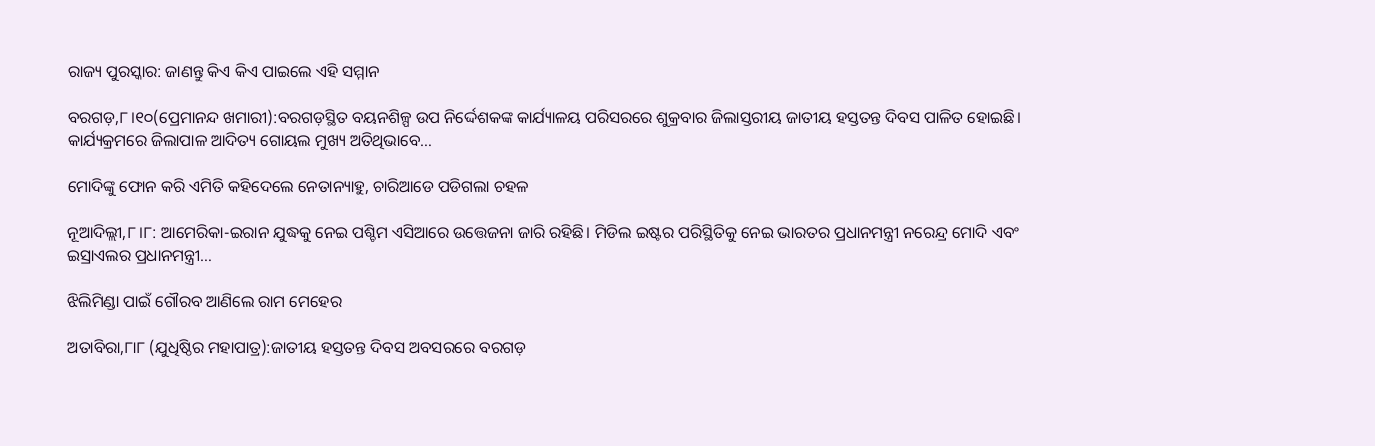ରାଜ୍ୟ ପୁରସ୍କାର: ଜାଣନ୍ତୁ କିଏ କିଏ ପାଇଲେ ଏହି ସମ୍ମାନ

ବରଗଡ଼,୮।୧୦(ପ୍ରେମାନନ୍ଦ ଖମାରୀ):ବରଗଡ଼ସ୍ଥିତ ବୟନଶିଳ୍ପ ଉପ ନିର୍ଦ୍ଦେଶକଙ୍କ କାର୍ଯ୍ୟାଳୟ ପରିସରରେ ଶୁକ୍ରବାର ଜିଲାସ୍ତରୀୟ ଜାତୀୟ ହସ୍ତତନ୍ତ ଦିବସ ପାଳିତ ହୋଇଛି। କାର୍ଯ୍ୟକ୍ରମରେ ଜିଲାପାଳ ଆଦିତ୍ୟ ଗୋୟଲ ମୁଖ୍ୟ ଅତିଥିଭାବେ…

ମୋଦିଙ୍କୁ ଫୋନ କରି ଏମିତି କହିଦେଲେ ନେତାନ୍ୟାହୁ, ଚାରିଆଡେ ପଡିଗଲା ଚହଳ

ନୂଆଦିଲ୍ଲୀ,୮।୮: ଆମେରିକା-ଇରାନ ଯୁଦ୍ଧକୁ ନେଇ ପଶ୍ଚିମ ଏସିଆରେ ଉତ୍ତେଜନା ଜାରି ରହିଛି। ମିଡିଲ ଇଷ୍ଟର ପରିସ୍ଥିତିକୁ ନେଇ ଭାରତର ପ୍ରଧାନମନ୍ତ୍ରୀ ନରେନ୍ଦ୍ର ମୋଦି ଏବଂ ଇସ୍ରାଏଲର ପ୍ରଧାନମନ୍ତ୍ରୀ…

ଝିଲିମିଣ୍ଡା ପାଇଁ ଗୌରବ ଆଣିଲେ ରାମ ମେହେର

ଅତାବିରା,୮ା୮ (ଯୁଧିଷ୍ଠିର ମହାପାତ୍ର):ଜାତୀୟ ହସ୍ତତନ୍ତ ଦିବସ ଅବସରରେ ବରଗଡ଼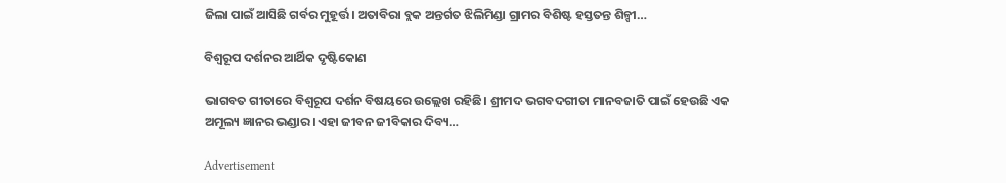ଜିଲା ପାଇଁ ଆସିଛି ଗର୍ବର ମୁହୂର୍ତ୍ତ। ଅତାବିରା ବ୍ଲକ ଅନ୍ତର୍ଗତ ଝିଲିମିଣ୍ଡା ଗ୍ରାମର ବିଶିଷ୍ଟ ହସ୍ତତନ୍ତ ଶିଳ୍ପୀ…

ବିଶ୍ୱରୂପ ଦର୍ଶନର ଆର୍ଥିକ ଦୃଷ୍ଟିକୋଣ

ଭାଗବତ ଗୀତାରେ ବିଶ୍ୱରୂପ ଦର୍ଶନ ବିଷୟରେ ଉଲ୍ଲେଖ ରହିଛି। ଶ୍ରୀମଦ ଭଗବଦଗୀତା ମାନବଜାତି ପାଇଁ ହେଉଛି ଏକ ଅମୂଲ୍ୟ ଜ୍ଞାନର ଭଣ୍ଡାର। ଏହା ଜୀବନ ଜୀବିକାର ଦିବ୍ୟ…

Advertisement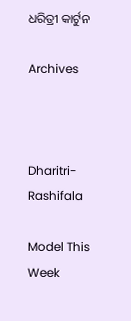ଧରିତ୍ରୀ କାର୍ଟୁନ

Archives



Dharitri-Rashifala

Model This Week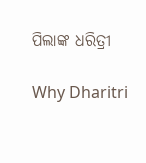ପିଲାଙ୍କ ଧରିତ୍ରୀ

Why Dharitri